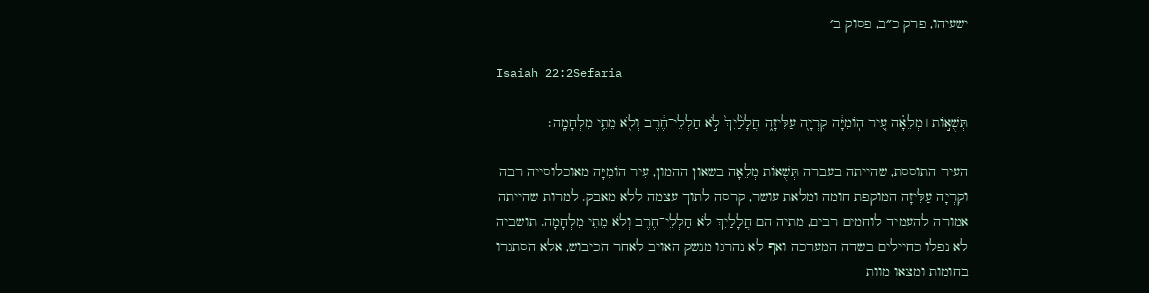ישעיהו, פרק כ״ב, פסוק ב׳

Isaiah 22:2Sefaria

תְּשֻׁא֣וֹת ׀ מְלֵאָ֗ה עִ֚יר הֽוֹמִיָּ֔ה קִרְיָ֖ה עַלִּיזָ֑ה חֲלָלַ֙יִךְ֙ לֹ֣א חַלְלֵי־חֶ֔רֶב וְלֹ֖א מֵתֵ֥י מִלְחָמָֽה׃

העיר התוססת, שהייתה בעברה תְּשֻׁאוֹת מְלֵאָה בשאון ההמון, עִיר הוֹמִיָּה מאוכלוסייה רבה וקִרְיָה עַלִּיזָה המוקפת חומה ומלאת עושר, קרסה לתוך עצמה ללא מאבק. למרות שהייתה אמורה להעמיד לוחמים רבים, מתיה הם חֲלָלַיִךְ לֹא חַלְלֵי־חֶרֶב וְלֹא מֵתֵי מִלְחָמָה. תושביה לא נפלו כחיילים בשדה המערכה ואף לא נהרגו מנשק האויב לאחר הכיבוש, אלא הסתגרו בחומות ומצאו מוות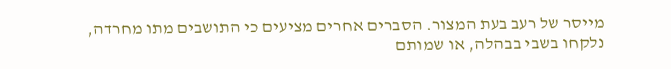מייסר של רעב בעת המצור. הסברים אחרים מציעים כי התושבים מתו מחרדה, נלקחו בשבי בבהלה, או שמותם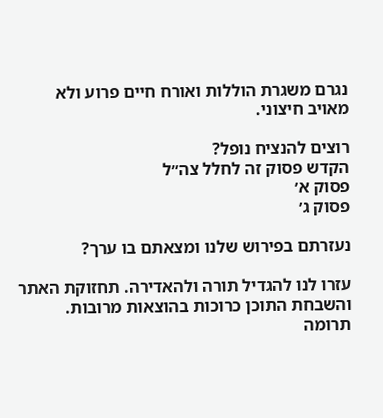נגרם משגרת הוללות ואורח חיים פרוע ולא מאויב חיצוני.

רוצים להנציח נופל?
הקדש פסוק זה לחלל צה״ל
פסוק א׳
פסוק ג׳

נעזרתם בפירוש שלנו ומצאתם בו ערך?

עזרו לנו להגדיל תורה ולהאדירה. תחזוקת האתר והשבחת התוכן כרוכות בהוצאות מרובות. תרומה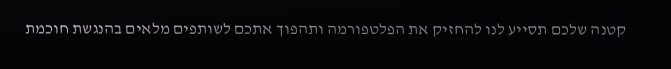קטנה שלכם תסייע לנו להחזיק את הפלטפורמה ותהפוך אתכם לשותפים מלאים בהנגשת חוכמת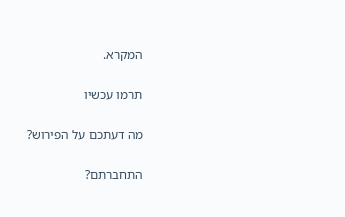המקרא.

תרמו עכשיו

מה דעתכם על הפירוש?

התחברתם?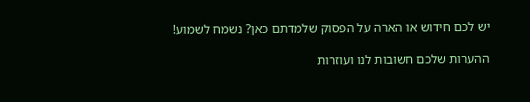יש לכם חידוש או הארה על הפסוק שלמדתם כאן? נשמח לשמוע!

ההערות שלכם חשובות לנו ועוזרות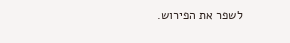לשפר את הפירוש.